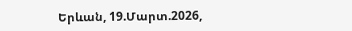Երևան, 19.Մարտ.2026,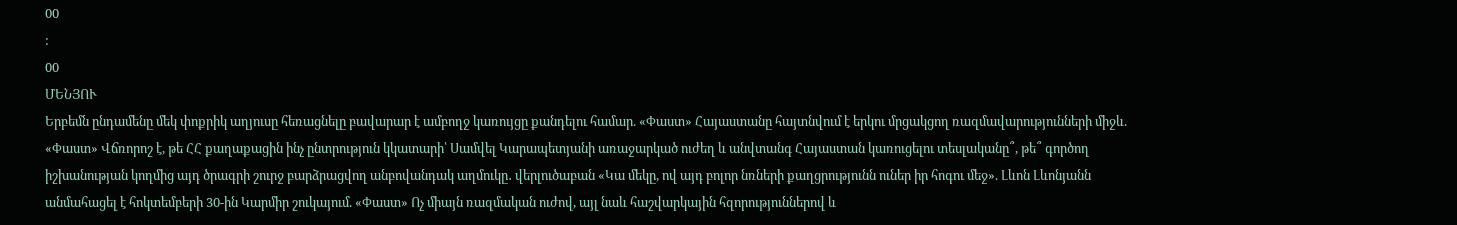00
:
00
ՄԵՆՅՈՒ
Երբեմն ընդամենը մեկ փոքրիկ աղյուսը հեռացնելը բավարար է ամբողջ կառույցը քանդելու համար. «Փաստ» Հայաստանը հայտնվում է երկու մրցակցող ռազմավարությունների միջև. «Փաստ» Վճռորոշ է, թե ՀՀ քաղաքացին ինչ ընտրություն կկատարի՝ Սամվել Կարապետյանի առաջարկած ուժեղ և անվտանգ Հայաստան կառուցելու տեսլականը՞, թե՞ գործող իշխանության կողմից այդ ծրագրի շուրջ բարձրացվող անբովանդակ աղմուկը․ վերլուծաբան «Կա մեկը, ով այդ բոլոր նռների քաղցրությունն ուներ իր հոգու մեջ». Լևոն Լևոնյանն անմահացել է հոկտեմբերի 30-ին Կարմիր շուկայում. «Փաստ» Ոչ միայն ռազմական ուժով, այլ նաև հաշվարկային հզորություններով և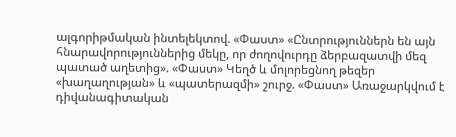ալգորիթմական ինտելեկտով. «Փաստ» «Ընտրություններն են այն հնարավորություններից մեկը, որ ժողովուրդը ձերբազատվի մեզ պատած աղետից». «Փաստ» Կեղծ և մոլորեցնող թեզեր «խաղաղության» և «պատերազմի» շուրջ. «Փաստ» Առաջարկվում է դիվանագիտական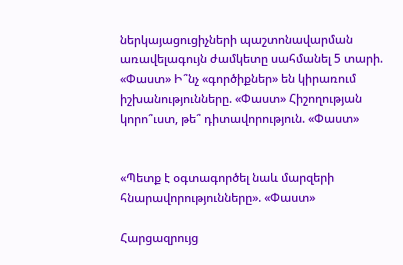ներկայացուցիչների պաշտոնավարման առավելագույն ժամկետը սահմանել 5 տարի. «Փաստ» Ի՞նչ «գործիքներ» են կիրառում իշխանությունները. «Փաստ» Հիշողության կորո՞ւստ, թե՞ դիտավորություն. «Փաստ»


«Պետք է օգտագործել նաև մարզերի հնարավորությունները». «Փաստ»

Հարցազրույց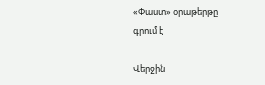«Փաստ» օրաթերթը գրում է

Վերջին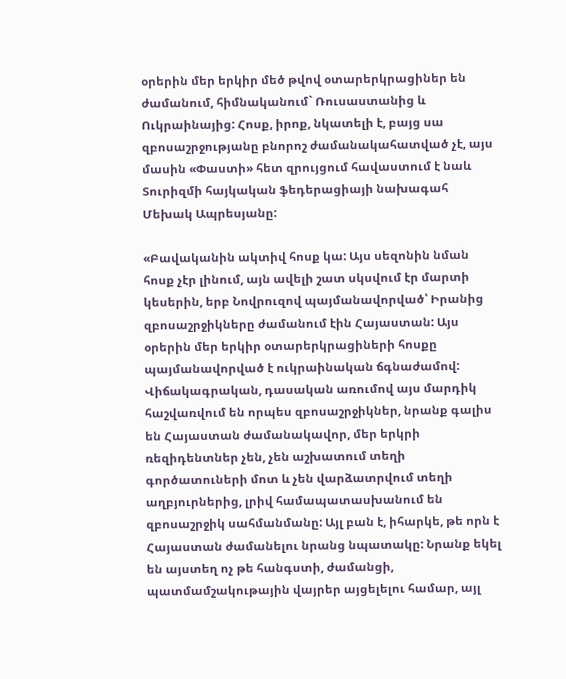օրերին մեր երկիր մեծ թվով օտարերկրացիներ են ժամանում, հիմնականում` Ռուսաստանից և Ուկրաինայից: Հոսք, իրոք, նկատելի է, բայց սա զբոսաշրջությանը բնորոշ ժամանակահատված չէ, այս մասին «Փաստի» հետ զրույցում հավաստում է նաև Տուրիզմի հայկական ֆեդերացիայի նախագահ Մեխակ Ապրեսյանը:

«Բավականին ակտիվ հոսք կա: Այս սեզոնին նման հոսք չէր լինում, այն ավելի շատ սկսվում էր մարտի կեսերին, երբ Նովրուզով պայմանավորված՝ Իրանից զբոսաշրջիկները ժամանում էին Հայաստան: Այս օրերին մեր երկիր օտարերկրացիների հոսքը պայմանավորված է ուկրաինական ճգնաժամով: Վիճակագրական, դասական առումով այս մարդիկ հաշվառվում են որպես զբոսաշրջիկներ, նրանք գալիս են Հայաստան ժամանակավոր, մեր երկրի ռեզիդենտներ չեն, չեն աշխատում տեղի գործատուների մոտ և չեն վարձատրվում տեղի աղբյուրներից, լրիվ համապատասխանում են զբոսաշրջիկ սահմանմանը: Այլ բան է, իհարկե, թե որն է Հայաստան ժամանելու նրանց նպատակը: Նրանք եկել են այստեղ ոչ թե հանգստի, ժամանցի, պատմամշակութային վայրեր այցելելու համար, այլ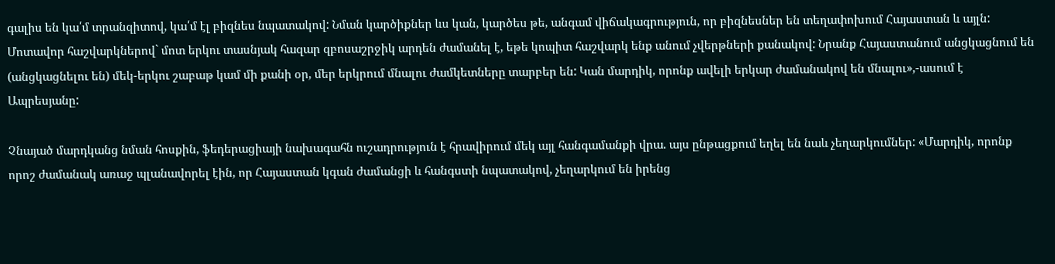գալիս են կա՛մ տրանզիտով, կա՛մ էլ բիզնես նպատակով: Նման կարծիքներ ևս կան, կարծես թե, անգամ վիճակագրություն, որ բիզնեսներ են տեղափոխում Հայաստան և այլն: Մոտավոր հաշվարկներով` մոտ երկու տասնյակ հազար զբոսաշրջիկ արդեն ժամանել է, եթե կոպիտ հաշվարկ ենք անում չվերթների քանակով: Նրանք Հայաստանում անցկացնում են (անցկացնելու են) մեկ-երկու շաբաթ կամ մի քանի օր, մեր երկրում մնալու ժամկետները տարբեր են: Կան մարդիկ, որոնք ավելի երկար ժամանակով են մնալու»,-ասում է Ապրեսյանը:

Չնայած մարդկանց նման հոսքին, ֆեդերացիայի նախագահն ուշադրություն է հրավիրում մեկ այլ հանգամանքի վրա. այս ընթացքում եղել են նաև չեղարկումներ: «Մարդիկ, որոնք որոշ ժամանակ առաջ պլանավորել էին, որ Հայաստան կգան ժամանցի և հանգստի նպատակով, չեղարկում են իրենց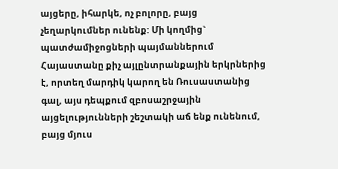այցերը, իհարկե, ոչ բոլորը, բայց չեղարկումներ ունենք: Մի կողմից` պատժամիջոցների պայմաններում Հայաստանը քիչ այլընտրանքային երկրներից է, որտեղ մարդիկ կարող են Ռուսաստանից գալ, այս դեպքում զբոսաշրջային այցելությունների շեշտակի աճ ենք ունենում, բայց մյուս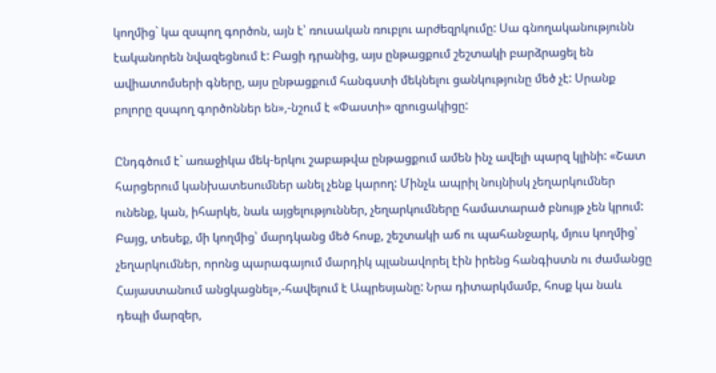կողմից` կա զսպող գործոն, այն է՝ ռուսական ռուբլու արժեզրկումը: Սա գնողականությունն էականորեն նվազեցնում է: Բացի դրանից, այս ընթացքում շեշտակի բարձրացել են ավիատոմսերի գները, այս ընթացքում հանգստի մեկնելու ցանկությունը մեծ չէ: Սրանք բոլորը զսպող գործոններ են»,-նշում է «Փաստի» զրուցակիցը:

Ընդգծում է` առաջիկա մեկ-երկու շաբաթվա ընթացքում ամեն ինչ ավելի պարզ կլինի: «Շատ հարցերում կանխատեսումներ անել չենք կարող: Մինչև ապրիլ նույնիսկ չեղարկումներ ունենք, կան, իհարկե, նաև այցելություններ, չեղարկումները համատարած բնույթ չեն կրում: Բայց, տեսեք, մի կողմից՝ մարդկանց մեծ հոսք, շեշտակի աճ ու պահանջարկ, մյուս կողմից՝ չեղարկումներ, որոնց պարագայում մարդիկ պլանավորել էին իրենց հանգիստն ու ժամանցը Հայաստանում անցկացնել»,-հավելում է Ապրեսյանը: Նրա դիտարկմամբ, հոսք կա նաև դեպի մարզեր,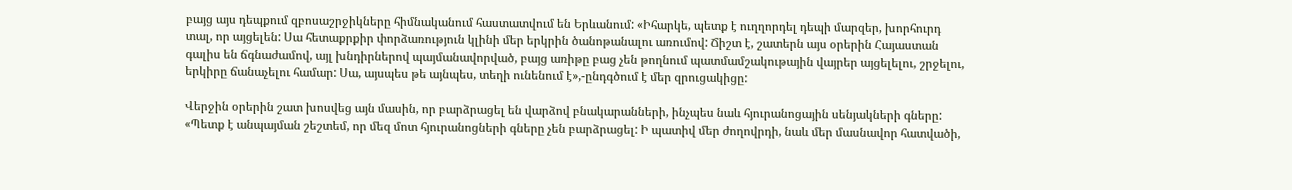բայց այս դեպքում զբոսաշրջիկները հիմնականում հաստատվում են Երևանում: «Իհարկե, պետք է ուղղորդել դեպի մարզեր, խորհուրդ տալ, որ այցելեն: Սա հետաքրքիր փորձառություն կլինի մեր երկրին ծանոթանալու առումով: Ճիշտ է, շատերն այս օրերին Հայաստան գալիս են ճգնաժամով, այլ խնդիրներով պայմանավորված, բայց առիթը բաց չեն թողնում պատմամշակութային վայրեր այցելելու, շրջելու, երկիրը ճանաչելու համար: Սա, այսպես թե այնպես, տեղի ունենում է»,-ընդգծում է մեր զրուցակիցը:

Վերջին օրերին շատ խոսվեց այն մասին, որ բարձրացել են վարձով բնակարանների, ինչպես նաև հյուրանոցային սենյակների գները: «Պետք է անպայման շեշտեմ, որ մեզ մոտ հյուրանոցների գները չեն բարձրացել: Ի պատիվ մեր ժողովրդի, նաև մեր մասնավոր հատվածի,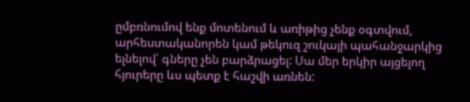ըմբռնումով ենք մոտենում և առիթից չենք օգտվում, արհեստականորեն կամ թեկուզ շուկայի պահանջարկից ելնելով՝ գները չեն բարձրացել: Սա մեր երկիր այցելող հյուրերը ևս պետք է հաշվի առնեն: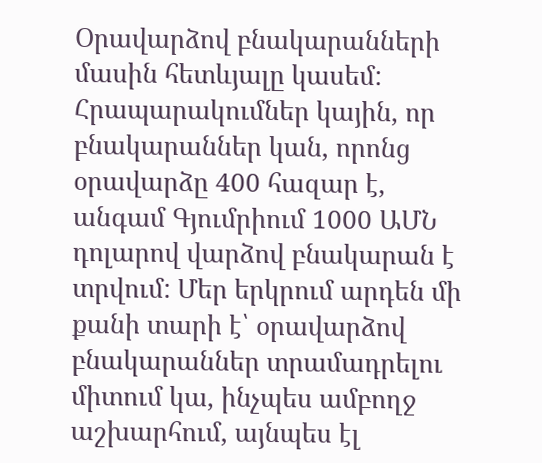Օրավարձով բնակարանների մասին հետևյալը կասեմ: Հրապարակումներ կային, որ բնակարաններ կան, որոնց օրավարձը 400 հազար է, անգամ Գյումրիում 1000 ԱՄՆ դոլարով վարձով բնակարան է տրվում: Մեր երկրում արդեն մի քանի տարի է՝ օրավարձով բնակարաններ տրամադրելու միտում կա, ինչպես ամբողջ աշխարհում, այնպես էլ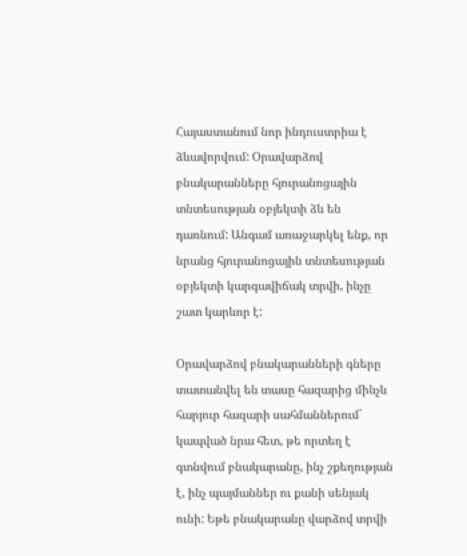Հայաստանում նոր ինդուստրիա է ձևավորվում: Օրավարձով բնակարանները հյուրանոցային տնտեսության օբյեկտի ձև են դառնում: Անգամ առաջարկել ենք, որ նրանց հյուրանոցային տնտեսության օբյեկտի կարգավիճակ տրվի, ինչը շատ կարևոր է:

Օրավարձով բնակարանների գները տատանվել են տասը հազարից մինչև հարյուր հազարի սահմաններում` կապված նրա հետ, թե որտեղ է գտնվում բնակարանը, ինչ շքեղության է, ինչ պայմաններ ու քանի սենյակ ունի: Եթե բնակարանը վարձով տրվի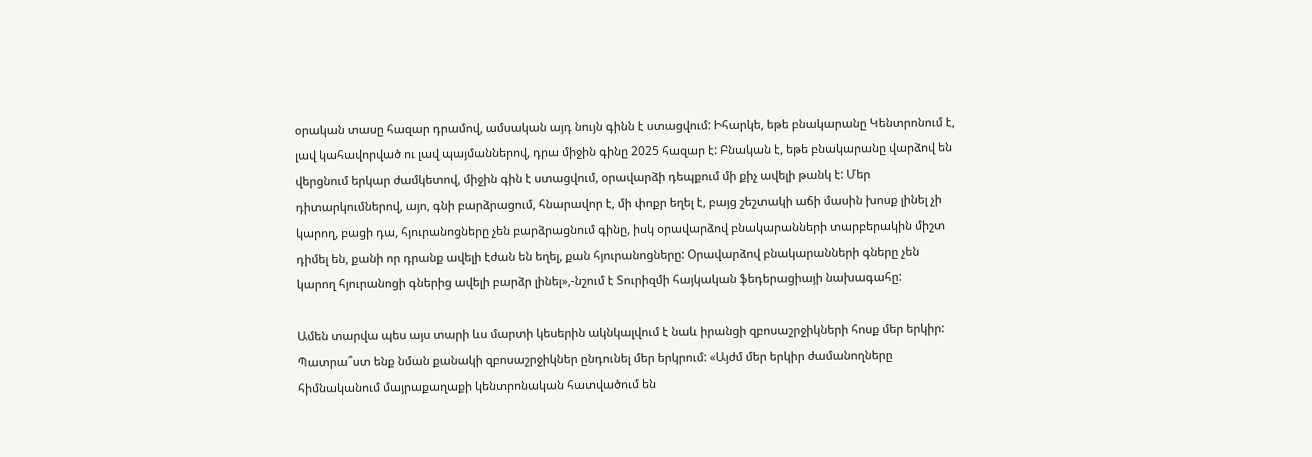օրական տասը հազար դրամով, ամսական այդ նույն գինն է ստացվում: Իհարկե, եթե բնակարանը Կենտրոնում է, լավ կահավորված ու լավ պայմաններով, դրա միջին գինը 2025 հազար է: Բնական է, եթե բնակարանը վարձով են վերցնում երկար ժամկետով, միջին գին է ստացվում, օրավարձի դեպքում մի քիչ ավելի թանկ է: Մեր դիտարկումներով, այո, գնի բարձրացում, հնարավոր է, մի փոքր եղել է, բայց շեշտակի աճի մասին խոսք լինել չի կարող, բացի դա, հյուրանոցները չեն բարձրացնում գինը, իսկ օրավարձով բնակարանների տարբերակին միշտ դիմել են, քանի որ դրանք ավելի էժան են եղել, քան հյուրանոցները: Օրավարձով բնակարանների գները չեն կարող հյուրանոցի գներից ավելի բարձր լինել»,-նշում է Տուրիզմի հայկական ֆեդերացիայի նախագահը:

Ամեն տարվա պես այս տարի ևս մարտի կեսերին ակնկալվում է նաև իրանցի զբոսաշրջիկների հոսք մեր երկիր: Պատրա՞ստ ենք նման քանակի զբոսաշրջիկներ ընդունել մեր երկրում: «Այժմ մեր երկիր ժամանողները հիմնականում մայրաքաղաքի կենտրոնական հատվածում են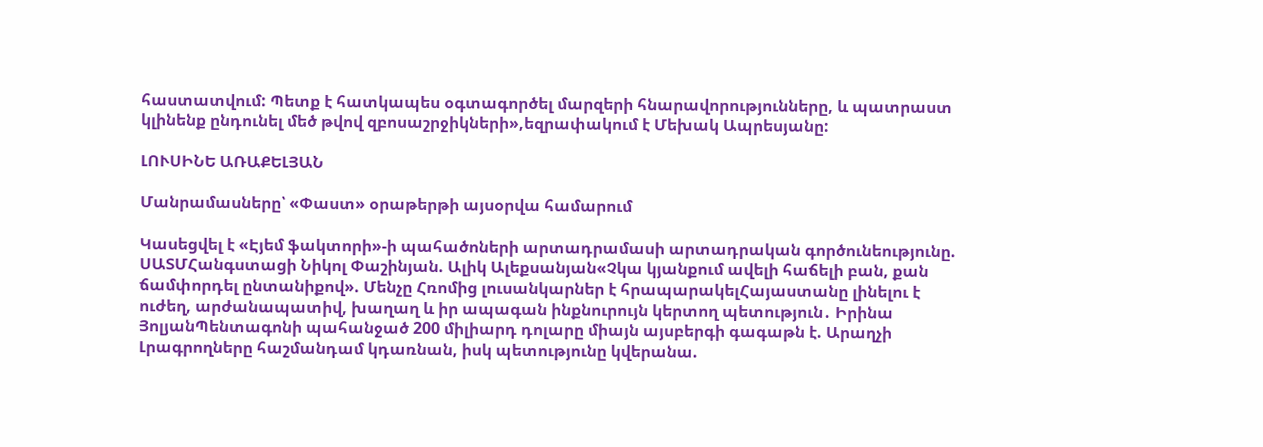հաստատվում: Պետք է հատկապես օգտագործել մարզերի հնարավորությունները, և պատրաստ կլինենք ընդունել մեծ թվով զբոսաշրջիկների»,եզրափակում է Մեխակ Ապրեսյանը:

ԼՈՒՍԻՆԵ ԱՌԱՔԵԼՅԱՆ

Մանրամասները՝ «Փաստ» օրաթերթի այսօրվա համարում

Կասեցվել է «Էյեմ ֆակտորի»-ի պահածոների արտադրամասի արտադրական գործունեությունը. ՍԱՏՄՀանգստացի Նիկոլ Փաշինյան. Ալիկ Ալեքսանյան«Չկա կյանքում ավելի հաճելի բան, քան ճամփորդել ընտանիքով». Մենչը Հռոմից լուսանկարներ է հրապարակելՀայաստանը լինելու է ուժեղ, արժանապատիվ, խաղաղ և իր ապագան ինքնուրույն կերտող պետություն․ Իրինա ՅոլյանՊենտագոնի պահանջած 200 միլիարդ դոլարը միայն այսբերգի գագաթն է. Արաղչի Լրագրողները հաշմանդամ կդառնան, իսկ պետությունը կվերանա.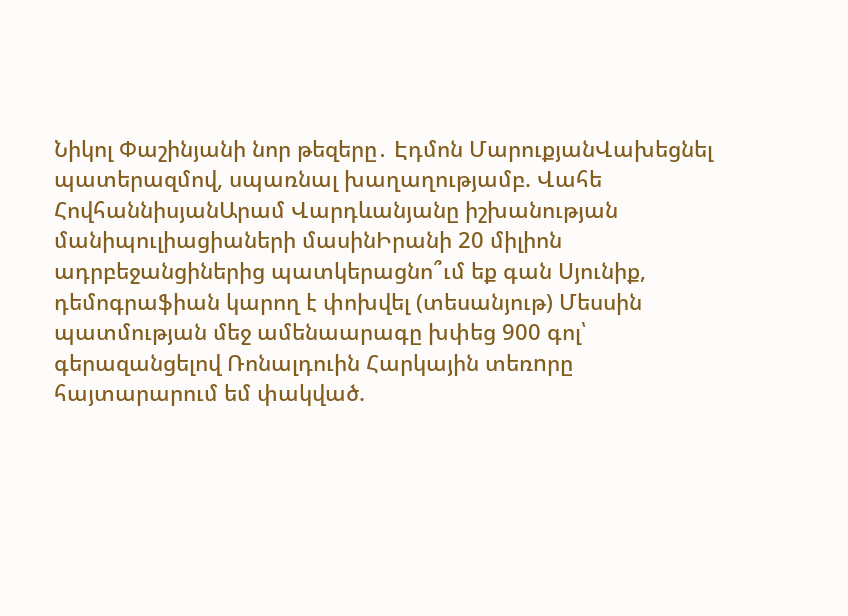Նիկոլ Փաշինյանի նոր թեզերը․ Էդմոն ՄարուքյանՎախեցնել պատերազմով, սպառնալ խաղաղությամբ. Վահե ՀովհաննիսյանԱրամ Վարդևանյանը իշխանության մանիպուլիացիաների մասինԻրանի 20 միլիոն ադրբեջանցիներից պատկերացնո՞ւմ եք գան Սյունիք, դեմոգրաֆիան կարող է փոխվել (տեսանյութ) Մեսսին պատմության մեջ ամենաարագը խփեց 900 գոլ՝ գերազանցելով Ռոնալդուին Հարկային տեռnրը հայտարարում եմ փակված.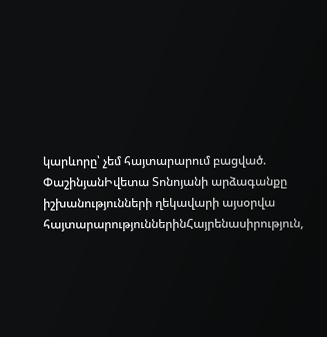կարևորը՝ չեմ հայտարարում բացված. ՓաշինյանԻվետա Տոնոյանի արձագանքը իշխանությունների ղեկավարի այսօրվա հայտարարություններինՀայրենասիրություն,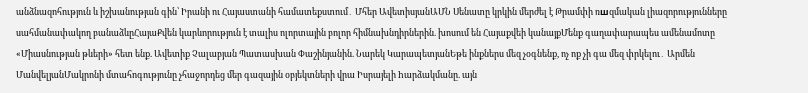անձնազոհություն և իշխանության գին՝ Իրանի ու Հայաստանի համատեքստում․ Մհեր ԱվետիսյանԱՄՆ Սենատը կրկին մերժել է Թրամփի ռшզմական լիազորությունները սահմանափակող բանաձևըՀայաՔվեն կարևորություն է տալիս ոլորտային բոլոր հիմնախնդիրներին. խոսում են Հայաքվեի կանայքՄենք գաղափարապես ամենամոտը «Միասնության թևերի» հետ ենք. Ավետիք Չալաբյան Պատասխան Փաշինյանին. Նարեկ ԿարապետյանԵթե ինքներս մեզ չօգնենք, ոչ ոք չի գա մեզ փրկելու․ Արմեն ՄանվելյանՄակրոնի մտահոգությունը չհաջորդեց մեր գազային օբյեկտների վրա Իսրայելի hարձակմանը. այն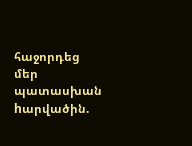հաջորդեց մեր պատասխան hարվածին.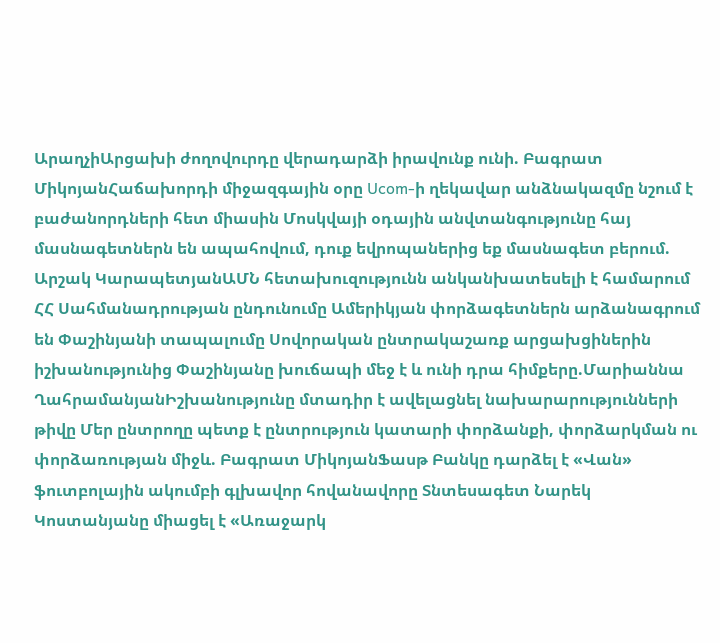ԱրաղչիԱրցախի ժողովուրդը վերադարձի իրավունք ունի. Բագրատ ՄիկոյանՀաճախորդի միջազգային օրը Ucom-ի ղեկավար անձնակազմը նշում է բաժանորդների հետ միասին Մոսկվայի օդային անվտանգությունը հայ մասնագետներն են ապահովում, դուք եվրոպաներից եք մասնագետ բերում. Արշակ ԿարապետյանԱՄՆ հետախուզությունն անկանխատեսելի է համարում ՀՀ Սահմանադրության ընդունումը Ամերիկյան փորձագետներն արձանագրում են Փաշինյանի տապալումը Սովորական ընտրակաշառք արցախցիներին իշխանությունից Փաշինյանը խուճապի մեջ է և ունի դրա հիմքերը.Մարիաննա ՂահրամանյանԻշխանությունը մտադիր է ավելացնել նախարարությունների թիվը Մեր ընտրողը պետք է ընտրություն կատարի փորձանքի, փորձարկման ու փորձառության միջև. Բագրատ ՄիկոյանՖասթ Բանկը դարձել է «Վան» ֆուտբոլային ակումբի գլխավոր հովանավորը Տնտեսագետ Նարեկ Կոստանյանը միացել է «Առաջարկ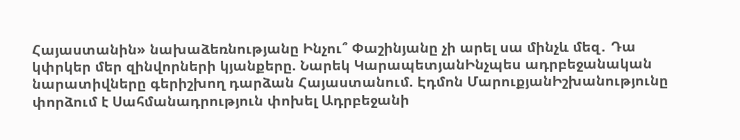Հայաստանին» նախաձեռնությանը Ինչու՞ Փաշինյանը չի արել սա մինչև մեզ․ Դա կփրկեր մեր զինվորների կյանքերը. Նարեկ ԿարապետյանԻնչպես ադրբեջանական նարատիվները գերիշխող դարձան Հայաստանում. Էդմոն ՄարուքյանԻշխանությունը փորձում է Սահմանադրություն փոխել Ադրբեջանի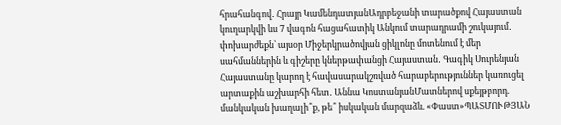հրահանգով․ Հրայր ԿամենդատյանԱդրբեջանի տարածքով Հայաստան կուղարկվի ևս 7 վագոն հացահատիկ Անկում տարադրամի շուկայում․ փոխարժեքն՝ այսօր Միջերկրածովյան ցիկլոնը մոտենում է մեր սահմաններին և գիշերը կներթափանցի Հայաստան․ Գագիկ Սուրենյան Հայաստանը կարող է հավասարակշռված հարաբերություններ կառուցել արտաքին աշխարհի հետ․ Աննա ԿոստանյանՄատներով սքեյթբորդ. մանկական խաղալի՞ք, թե՞ իսկական մարզաձև. «Փաստ»ՊԱՏՄՈՒԹՅԱՆ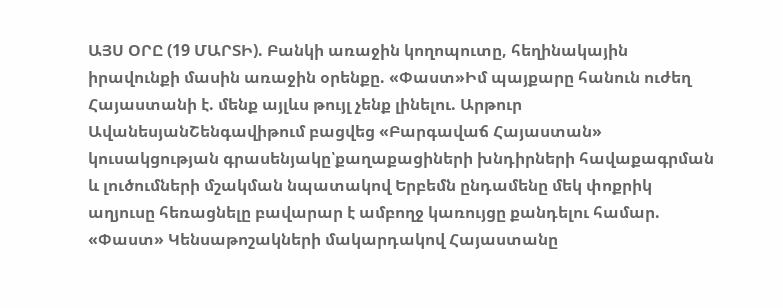ԱՅՍ ՕՐԸ (19 ՄԱՐՏԻ). Բանկի առաջին կողոպուտը, հեղինակային իրավունքի մասին առաջին օրենքը. «Փաստ»Իմ պայքարը հանուն ուժեղ Հայաստանի է. մենք այլևս թույլ չենք լինելու. Արթուր ԱվանեսյանՇենգավիթում բացվեց «Բարգավաճ Հայաստան» կուսակցության գրասենյակը՝քաղաքացիների խնդիրների հավաքագրման և լուծումների մշակման նպատակով Երբեմն ընդամենը մեկ փոքրիկ աղյուսը հեռացնելը բավարար է ամբողջ կառույցը քանդելու համար. «Փաստ» Կենսաթոշակների մակարդակով Հայաստանը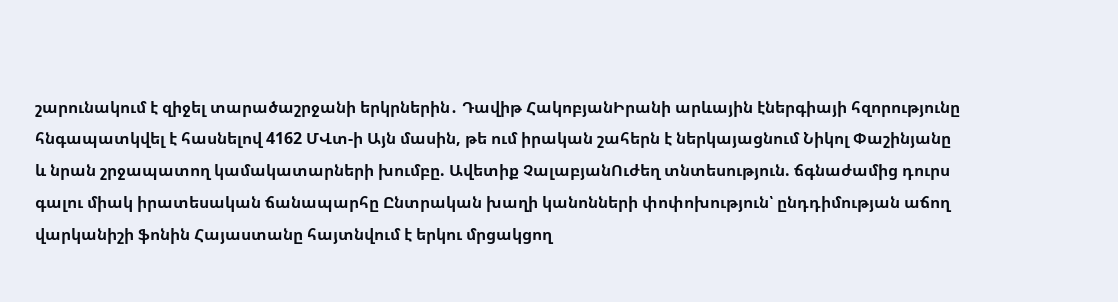շարունակում է զիջել տարածաշրջանի երկրներին․ Դավիթ ՀակոբյանԻրանի արևային էներգիայի հզորությունը հնգապատկվել է հասնելով 4162 ՄՎտ-ի Այն մասին, թե ում իրական շահերն է ներկայացնում Նիկոլ Փաշինյանը և նրան շրջապատող կամակատարների խումբը. Ավետիք ՉալաբյանՈւժեղ տնտեսություն. ճգնաժամից դուրս գալու միակ իրատեսական ճանապարհը Ընտրական խաղի կանոնների փոփոխություն՝ ընդդիմության աճող վարկանիշի ֆոնին Հայաստանը հայտնվում է երկու մրցակցող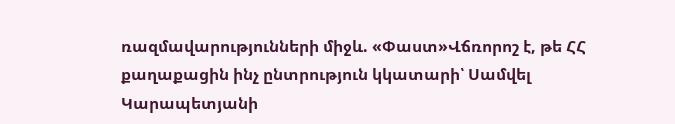ռազմավարությունների միջև. «Փաստ»Վճռորոշ է, թե ՀՀ քաղաքացին ինչ ընտրություն կկատարի՝ Սամվել Կարապետյանի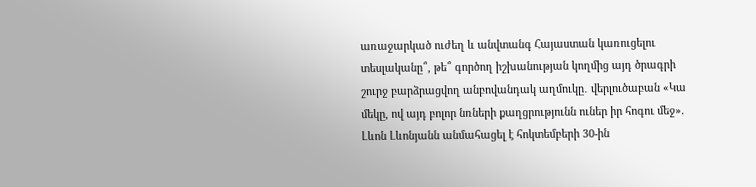առաջարկած ուժեղ և անվտանգ Հայաստան կառուցելու տեսլականը՞, թե՞ գործող իշխանության կողմից այդ ծրագրի շուրջ բարձրացվող անբովանդակ աղմուկը․ վերլուծաբան «Կա մեկը, ով այդ բոլոր նռների քաղցրությունն ուներ իր հոգու մեջ». Լևոն Լևոնյանն անմահացել է հոկտեմբերի 30-ին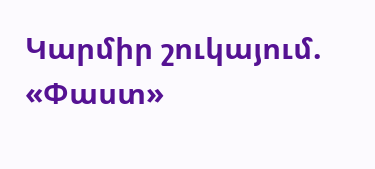Կարմիր շուկայում. «Փաստ»